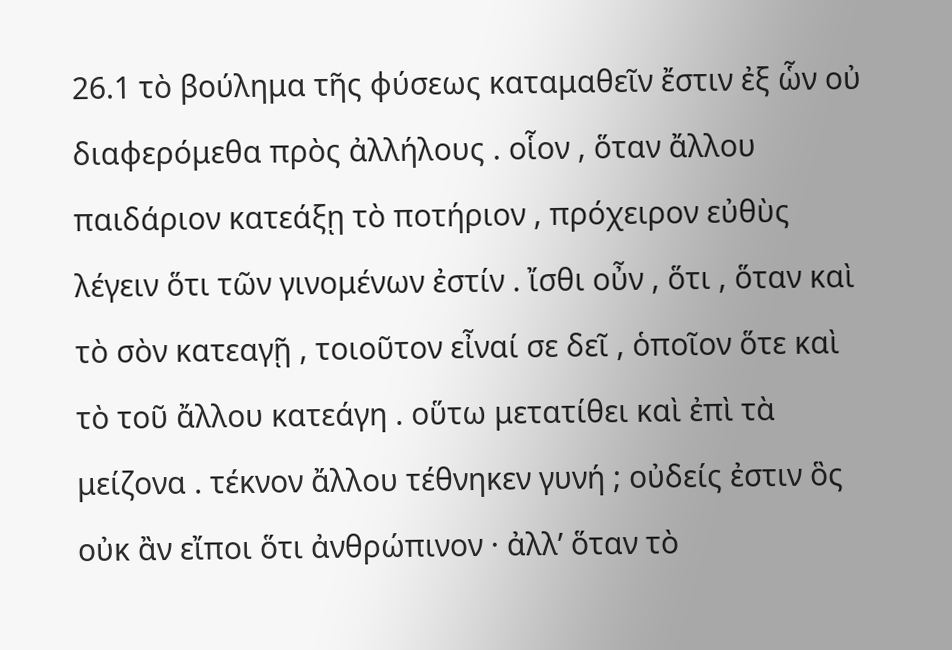26.1 τὸ βούλημα τῆς φύσεως καταμαθεῖν ἔστιν ἐξ ὧν οὐ διαφερόμεθα πρὸς ἀλλήλους . οἷον , ὅταν ἄλλου παιδάριον κατεάξῃ τὸ ποτήριον , πρόχειρον εὐθὺς λέγειν ὅτι τῶν γινομένων ἐστίν . ἴσθι οὖν , ὅτι , ὅταν καὶ τὸ σὸν κατεαγῇ , τοιοῦτον εἶναί σε δεῖ , ὁποῖον ὅτε καὶ τὸ τοῦ ἄλλου κατεάγη . οὕτω μετατίθει καὶ ἐπὶ τὰ μείζονα . τέκνον ἄλλου τέθνηκεν γυνή ; οὐδείς ἐστιν ὃς οὐκ ἂν εἴποι ὅτι ἀνθρώπινον · ἀλλʹ ὅταν τὸ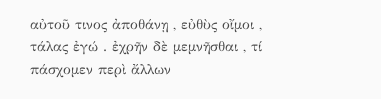αὐτοῦ τινος ἀποθάνῃ , εὐθὺς οἴμοι , τάλας ἐγώ . ἐχρῆν δὲ μεμνῆσθαι , τί πάσχομεν περὶ ἄλλων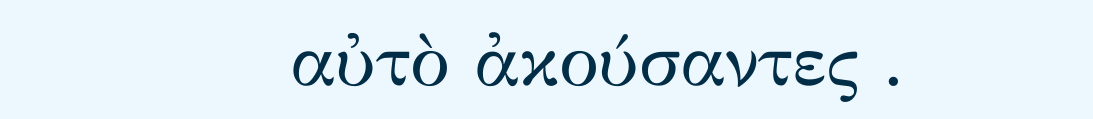αὐτὸ ἀκούσαντες .